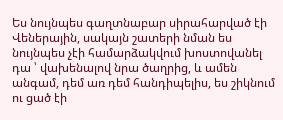Ես նույնպես գաղտնաբար սիրահարված էի Վեներային, սակայն շատերի նման ես նույնպես չէի համարձակվում խոստովանել դա ՝ վախենալով նրա ծաղրից, և ամեն անգամ, դեմ առ դեմ հանդիպելիս, ես շիկնում ու ցած էի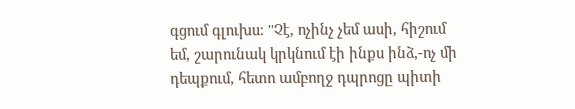գցում գլուխս։ ''Չէ, ոչինչ չեմ ասի, հիշում եմ, շարունակ կրկնում էի ինքս ինձ,-ոչ մի դեպքում, հետո ամբողջ դպրոցը պիտի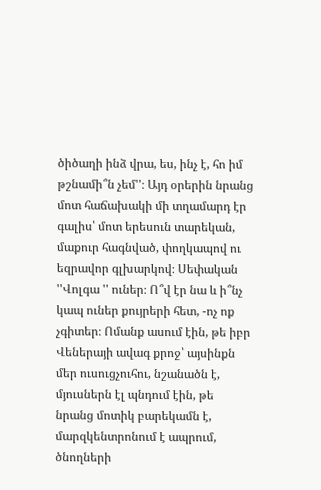ծիծաղի ինձ վրա, ես, ինչ է, հո իմ թշնամի՞ն չեմ''։ Այդ օրերին նրանց մոտ հաճախակի մի տղամարդ էր գալիս՝ մոտ երեսուն տարեկան, մաքուր հագնված, փողկապով ու եզրավոր գլխարկով։ Սեփական ''Վոլգա '' ուներ։ Ո՞վ էր նա և ի՞նչ կապ ուներ քույրերի հետ, -ոչ ոք չգիտեր։ Ոմանք ասում էին, թե իբր Վեներայի ավագ քրոջ՝ այսինքն մեր ուսուցչուհու, նշանածն է, մյուսներն էլ պնդում էին, թե նրանց մոտիկ բարեկամն է, մարզկենտրոնում է ապրում, ծնողների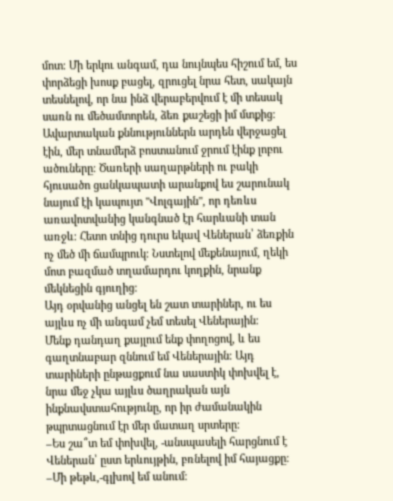մոտ։ Մի երկու անգամ, դա նույնպես հիշում եմ, ես փորձեցի խոսք բացել, զրուցել նրա հետ, սակայն տեսնելով, որ նա ինձ վերաբերվում է մի տեսակ սառն ու մեծամտորեն, ձեռ քաշեցի իմ մտքից։
Ավարտական քննություններն արդեն վերջացել էին, մեր տնամերձ բոստանում ջրում էինք լոբու ածուները։ Ծառերի սաղարթների ու բակի հյուսածո ցանկապատի արանքով ես շարունակ նայում էի կապույտ ''Վոլգային'', որ դեռևս առավոտվանից կանգնած էր հարևանի տան առջև։ Հետո տնից դուրս եկավ Վեներան՝ ձեռքին ոչ մեծ մի ճամպրուկ։ Նստելով մեքենայում, ղեկի մոտ բազմած տղամարդու կողքին, նրանք մեկնեցին գյուղից։
Այդ օրվանից անցել են շատ տարիներ, ու ես այլևս ոչ մի անգամ չեմ տեսել Վեներային։
Մենք դանդաղ քայլում ենք փողոցով, և ես գաղտնաբար զննում եմ Վեներային։ Այդ տարիների ընթացքում նա սաստիկ փոխվել է, նրա մեջ չկա այլևս ծաղրական այն ինքնավստահությունը, որ իր ժամանակին թպրտացնում էր մեր մատաղ սրտերը։
–Ես շա՞տ եմ փոխվել, -անսպասելի հարցնում է Վեներան՝ ըստ երևույթին, բռնելով իմ հայացքը։
–Մի թեթև,-գլխով եմ անում։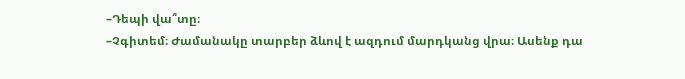–Դեպի վա՞տը։
–Չգիտեմ։ Ժամանակը տարբեր ձևով է ազդում մարդկանց վրա։ Ասենք դա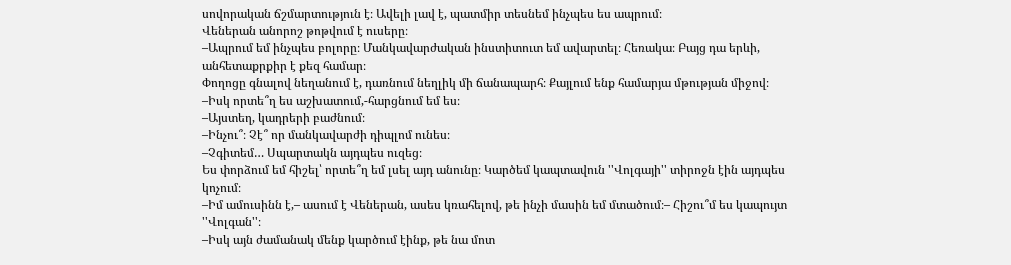սովորական ճշմարտություն է։ Ավելի լավ է, պատմիր տեսնեմ ինչպես ես ապրում։
Վեներան անորոշ թոթվում է ուսերը։
–Ապրում եմ ինչպես բոլորը։ Մանկավարժական ինստիտուտ եմ ավարտել։ Հեռակա։ Բայց դա երևի, անհետաքրքիր է քեզ համար։
Փողոցը գնալով նեղանում է, դառնում նեղլիկ մի ճանապարհ։ Քայլում ենք համարյա մթության միջով։
–Իսկ որտե՞ղ ես աշխատում,-հարցնում եմ ես։
–Այստեղ, կադրերի բաժնում։
–Ինչու՞։ Չէ՞ որ մանկավարժի դիպլոմ ունես։
–Չգիտեմ… Սպարտակն այդպես ուզեց։
Ես փորձում եմ հիշել՝ որտե՞ղ եմ լսել այդ անունը։ Կարծեմ կապտավուն ''Վոլգայի'' տիրոջն էին այդպես կոչում։
–Իմ ամուսինն է,– ասում է Վեներան, ասես կռահելով, թե ինչի մասին եմ մտածում։– Հիշու՞մ ես կապույտ ''Վոլգան''։
–Իսկ այն ժամանակ մենք կարծում էինք, թե նա մոտ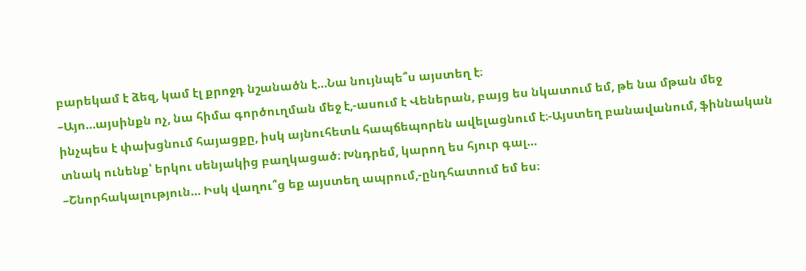բարեկամ է ձեզ, կամ էլ քրոջդ նշանածն է…Նա նույնպե՞ս այստեղ է։
–Այո…այսինքն ոչ, նա հիմա գործուղման մեջ է,-ասում է Վեներան, բայց ես նկատում եմ, թե նա մթան մեջ ինչպես է փախցնում հայացքը, իսկ այնուհետև հապճեպորեն ավելացնում է։-Այստեղ բանավանում, ֆիննական տնակ ունենք՝ երկու սենյակից բաղկացած։ Խնդրեմ, կարող ես հյուր գալ…
–Շնորհակալություն… Իսկ վաղու՞ց եք այստեղ ապրում,-ընդհատում եմ ես։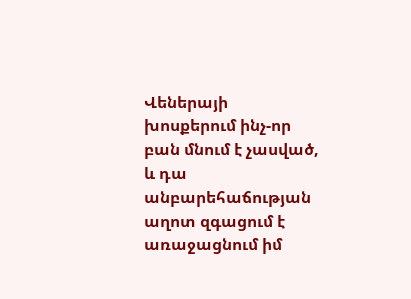Վեներայի խոսքերում ինչ-որ բան մնում է չասված, և դա անբարեհաճության աղոտ զգացում է առաջացնում իմ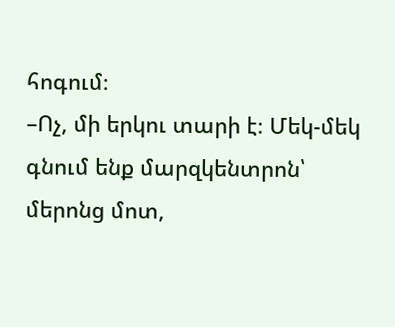հոգում։
–Ոչ, մի երկու տարի է։ Մեկ-մեկ գնում ենք մարզկենտրոն՝ մերոնց մոտ,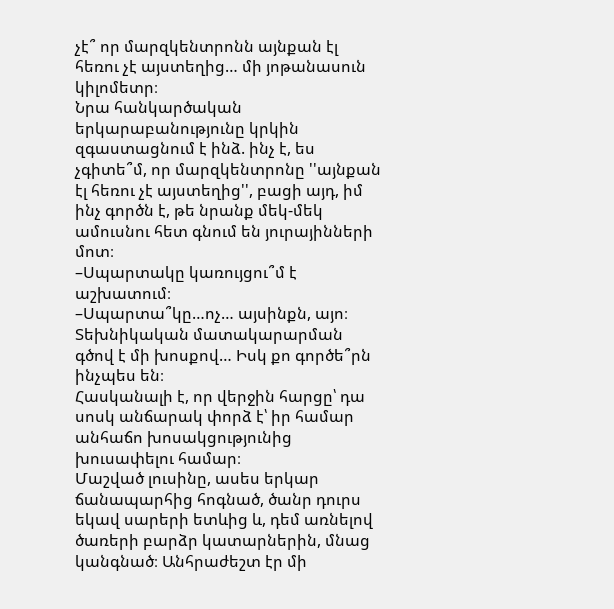չէ՞ որ մարզկենտրոնն այնքան էլ հեռու չէ այստեղից… մի յոթանասուն կիլոմետր։
Նրա հանկարծական երկարաբանությունը կրկին զգաստացնում է ինձ. ինչ է, ես չգիտե՞մ, որ մարզկենտրոնը ''այնքան էլ հեռու չէ այստեղից'', բացի այդ, իմ ինչ գործն է, թե նրանք մեկ-մեկ ամուսնու հետ գնում են յուրայինների մոտ։
–Սպարտակը կառույցու՞մ է աշխատում։
–Սպարտա՞կը…ոչ… այսինքն, այո։ Տեխնիկական մատակարարման գծով է մի խոսքով… Իսկ քո գործե՞րն ինչպես են։
Հասկանալի է, որ վերջին հարցը՝ դա սոսկ անճարակ փորձ է՝ իր համար անհաճո խոսակցությունից խուսափելու համար։
Մաշված լուսինը, ասես երկար ճանապարհից հոգնած, ծանր դուրս եկավ սարերի ետևից և, դեմ առնելով ծառերի բարձր կատարներին, մնաց կանգնած։ Անհրաժեշտ էր մի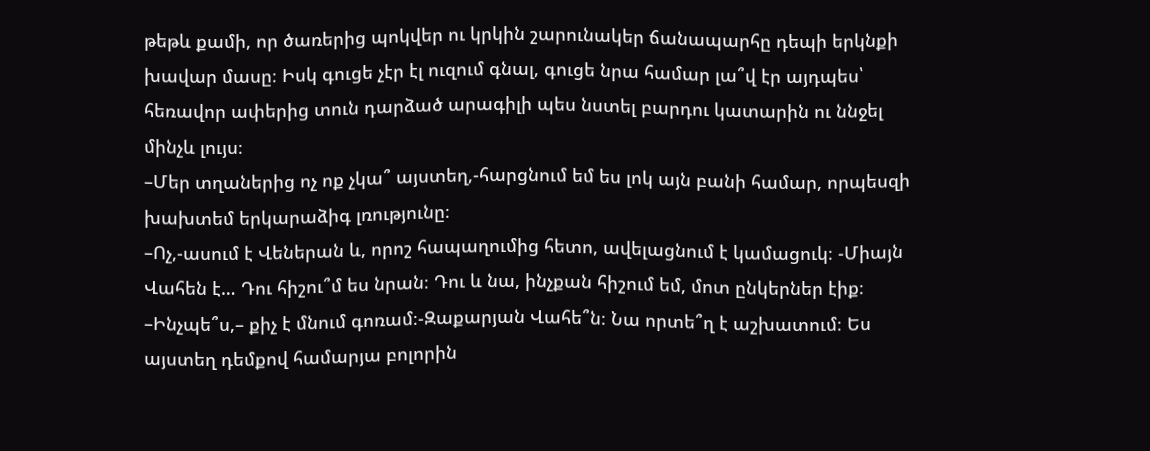թեթև քամի, որ ծառերից պոկվեր ու կրկին շարունակեր ճանապարհը դեպի երկնքի խավար մասը։ Իսկ գուցե չէր էլ ուզում գնալ, գուցե նրա համար լա՞վ էր այդպես՝ հեռավոր ափերից տուն դարձած արագիլի պես նստել բարդու կատարին ու ննջել մինչև լույս։
–Մեր տղաներից ոչ ոք չկա՞ այստեղ,-հարցնում եմ ես լոկ այն բանի համար, որպեսզի խախտեմ երկարաձիգ լռությունը։
–Ոչ,-ասում է Վեներան և, որոշ հապաղումից հետո, ավելացնում է կամացուկ։ -Միայն Վահեն է… Դու հիշու՞մ ես նրան։ Դու և նա, ինչքան հիշում եմ, մոտ ընկերներ էիք։
–Ինչպե՞ս,– քիչ է մնում գոռամ։-Զաքարյան Վահե՞ն։ Նա որտե՞ղ է աշխատում։ Ես այստեղ դեմքով համարյա բոլորին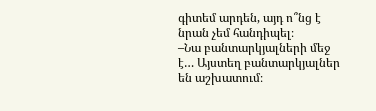գիտեմ արդեն, այդ ո՞նց է նրան չեմ հանդիպել։
–Նա բանտարկյալների մեջ է… Այստեղ բանտարկյալներ են աշխատում։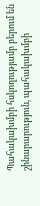Պահակախմբի հսկողությամբ բերում են շինարարություն, պահակախմբի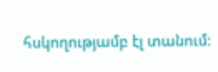հսկողությամբ էլ տանում։